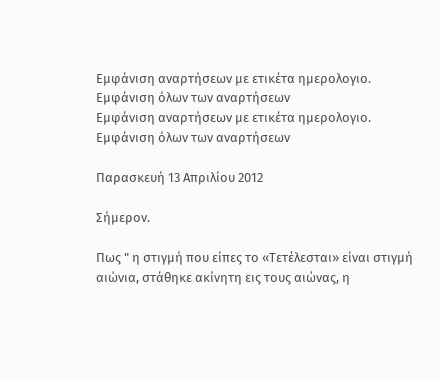Εμφάνιση αναρτήσεων με ετικέτα ημερολογιο. Εμφάνιση όλων των αναρτήσεων
Εμφάνιση αναρτήσεων με ετικέτα ημερολογιο. Εμφάνιση όλων των αναρτήσεων

Παρασκευή 13 Απριλίου 2012

Σήμερον.

Πως " η στιγμή που είπες το «Τετέλεσται» είναι στιγμή αιώνια, στάθηκε ακίνητη εις τους αιώνας, η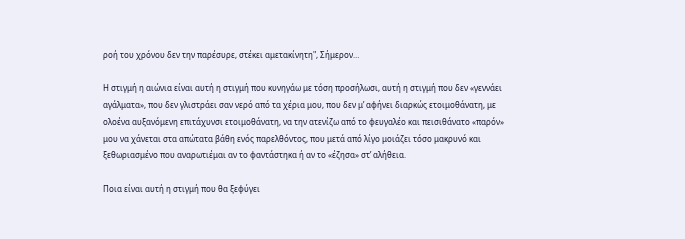ροή του χρόνου δεν την παρέσυρε, στέκει αμετακίνητη", Σήμερον…

Η στιγμή η αιώνια είναι αυτή η στιγμή που κυνηγάω με τόση προσήλωσι, αυτή η στιγμή που δεν «γεννάει αγάλματα», που δεν γλιστράει σαν νερό από τα χέρια μου, που δεν μ’ αφήνει διαρκώς ετοιμοθάνατη, με ολοένα αυξανόμενη επιτάχυνσι ετοιμοθάνατη, να την ατενίζω από το φευγαλέο και πεισιθάνατο «παρόν» μου να χάνεται στα απώτατα βάθη ενός παρελθόντος, που μετά από λίγο μοιάζει τόσο μακρυνό και ξεθωριασμένο που αναρωτιέμαι αν το φαντάστηκα ή αν το «έζησα» στ’ αλήθεια.

Ποια είναι αυτή η στιγμή που θα ξεφύγει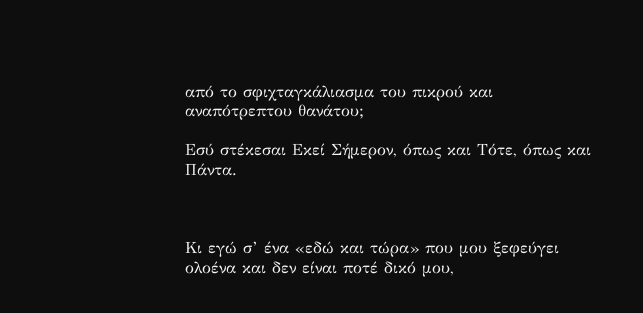από το σφιχταγκάλιασμα του πικρού και αναπότρεπτου θανάτου;

Εσύ στέκεσαι Εκεί Σήμερον, όπως και Τότε, όπως και Πάντα.



Κι εγώ σ’ ένα «εδώ και τώρα» που μου ξεφεύγει ολοένα και δεν είναι ποτέ δικό μου,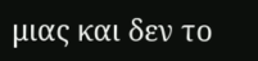μιας και δεν το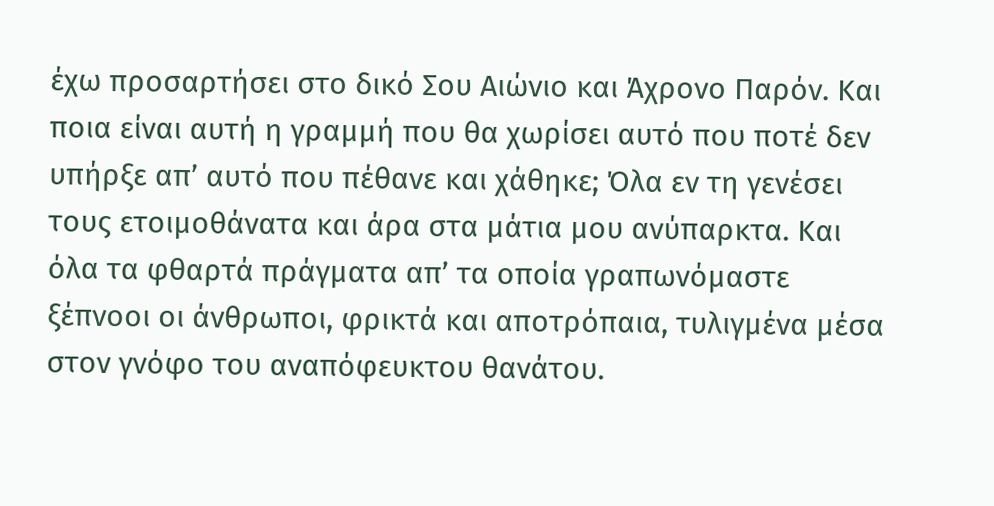έχω προσαρτήσει στο δικό Σου Αιώνιο και Άχρονο Παρόν. Και ποια είναι αυτή η γραμμή που θα χωρίσει αυτό που ποτέ δεν υπήρξε απ’ αυτό που πέθανε και χάθηκε; Όλα εν τη γενέσει τους ετοιμοθάνατα και άρα στα μάτια μου ανύπαρκτα. Και όλα τα φθαρτά πράγματα απ’ τα οποία γραπωνόμαστε ξέπνοοι οι άνθρωποι, φρικτά και αποτρόπαια, τυλιγμένα μέσα στον γνόφο του αναπόφευκτου θανάτου.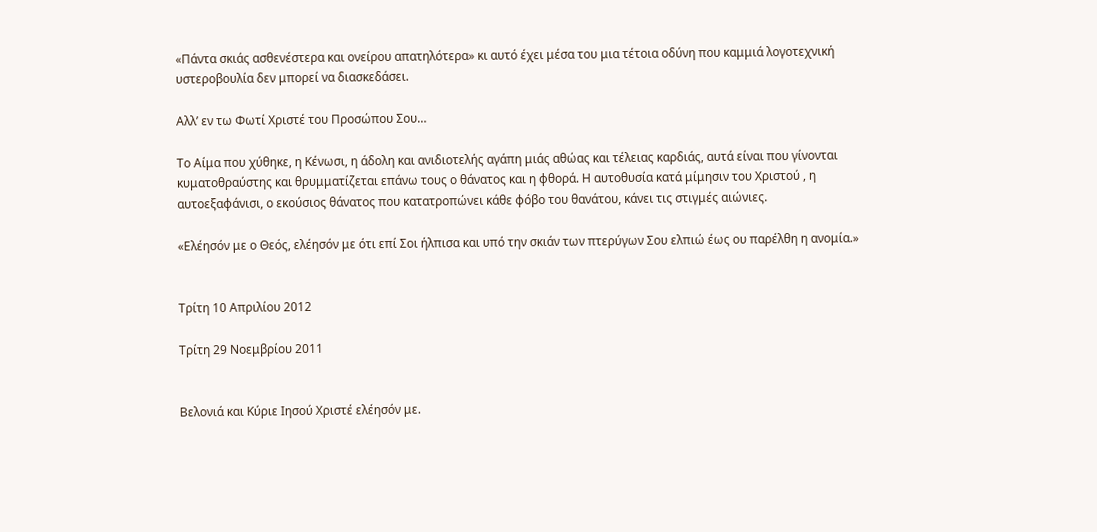«Πάντα σκιάς ασθενέστερα και ονείρου απατηλότερα» κι αυτό έχει μέσα του μια τέτοια οδύνη που καμμιά λογοτεχνική υστεροβουλία δεν μπορεί να διασκεδάσει.

Αλλ’ εν τω Φωτί Χριστέ του Προσώπου Σου…

Το Αίμα που χύθηκε, η Κένωσι, η άδολη και ανιδιοτελής αγάπη μιάς αθώας και τέλειας καρδιάς, αυτά είναι που γίνονται κυματοθραύστης και θρυμματίζεται επάνω τους ο θάνατος και η φθορά. Η αυτοθυσία κατά μίμησιν του Χριστού , η αυτοεξαφάνισι, ο εκούσιος θάνατος που κατατροπώνει κάθε φόβο του θανάτου, κάνει τις στιγμές αιώνιες.

«Ελέησόν με ο Θεός, ελέησόν με ότι επί Σοι ήλπισα και υπό την σκιάν των πτερύγων Σου ελπιώ έως ου παρέλθη η ανομία.»


Τρίτη 10 Απριλίου 2012

Τρίτη 29 Νοεμβρίου 2011


Βελονιά και Κύριε Ιησού Χριστέ ελέησόν με.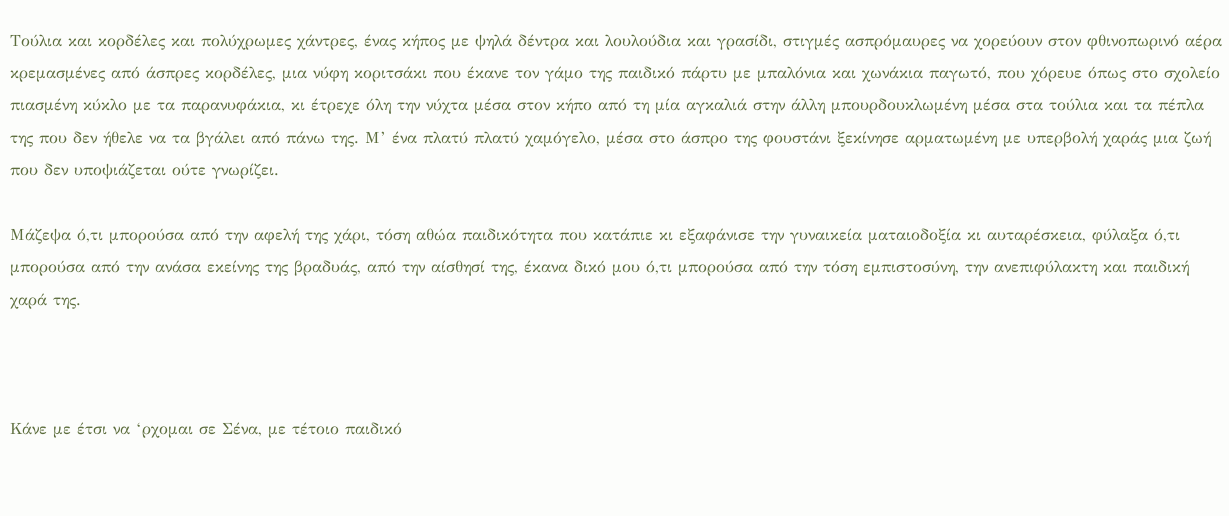Τούλια και κορδέλες και πολύχρωμες χάντρες, ένας κήπος με ψηλά δέντρα και λουλούδια και γρασίδι, στιγμές ασπρόμαυρες να χορεύουν στον φθινοπωρινό αέρα κρεμασμένες από άσπρες κορδέλες, μια νύφη κοριτσάκι που έκανε τον γάμο της παιδικό πάρτυ με μπαλόνια και χωνάκια παγωτό, που χόρευε όπως στο σχολείο πιασμένη κύκλο με τα παρανυφάκια, κι έτρεχε όλη την νύχτα μέσα στον κήπο από τη μία αγκαλιά στην άλλη μπουρδουκλωμένη μέσα στα τούλια και τα πέπλα της που δεν ήθελε να τα βγάλει από πάνω της. Μ’ ένα πλατύ πλατύ χαμόγελο, μέσα στο άσπρο της φουστάνι ξεκίνησε αρματωμένη με υπερβολή χαράς μια ζωή που δεν υποψιάζεται ούτε γνωρίζει.

Μάζεψα ό,τι μπορούσα από την αφελή της χάρι, τόση αθώα παιδικότητα που κατάπιε κι εξαφάνισε την γυναικεία ματαιοδοξία κι αυταρέσκεια, φύλαξα ό,τι μπορούσα από την ανάσα εκείνης της βραδυάς, από την αίσθησί της, έκανα δικό μου ό,τι μπορούσα από την τόση εμπιστοσύνη, την ανεπιφύλακτη και παιδική χαρά της.



Κάνε με έτσι να ‘ρχομαι σε Σένα, με τέτοιο παιδικό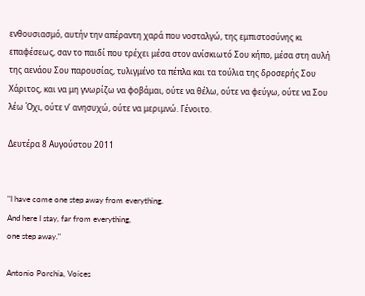ενθουσιασμό, αυτήν την απέραντη χαρά που νοσταλγώ, της εμπιστοσύνης κι επαφέσεως, σαν το παιδί που τρέχει μέσα στον ανίσκιωτό Σου κήπο, μέσα στη αυλή της αενάου Σου παρουσίας, τυλιγμένο τα πέπλα και τα τούλια της δροσερής Σου Χάριτος, και να μη γνωρίζω να φοβάμαι, ούτε να θέλω, ούτε να φεύγω, ούτε να Σου λέω Όχι, ούτε ν’ ανησυχώ, ούτε να μεριμνώ. Γένοιτο.

Δευτέρα 8 Αυγούστου 2011


"I have come one step away from everything.
And here I stay, far from everything,
one step away."

Antonio Porchia, Voices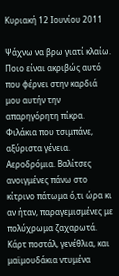Κυριακή 12 Ιουνίου 2011

Ψάχνω να βρω γιατί κλαίω. Ποιο είναι ακριβώς αυτό που φέρνει στην καρδιά μου αυτήν την απαρηγόρητη πίκρα.
Φιλάκια που τσιμπάνε, αξύριστα γένεια. Αεροδρόμια. Βαλίτσες ανοιγμένες πάνω στο κίτρινο πάτωμα ό,τι ώρα κι αν ήταν, παραγεμισμένες με πολύχρωμα ζαχαρωτά. Κάρτ ποστάλ, γενέθλια, και μαϊμουδάκια ντυμένα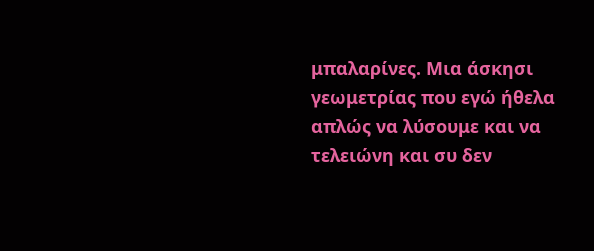μπαλαρίνες. Μια άσκησι γεωμετρίας που εγώ ήθελα απλώς να λύσουμε και να τελειώνη και συ δεν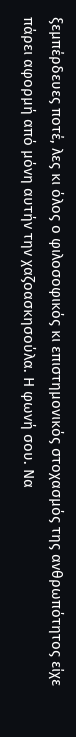ξεμπέρδευες ποτέ, λες κι όλος ο φιλοσοφικός κι επιστημονικός στοχασμός της ανθρωπότητος είχε πάρει αφορμή από μόνη αυτήν την χαζοασκησούλα. Η φωνή σου. Να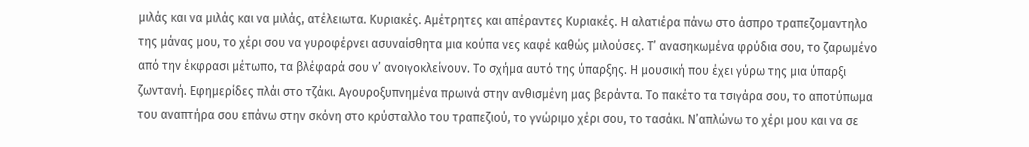μιλάς και να μιλάς και να μιλάς, ατέλειωτα. Κυριακές. Αμέτρητες και απέραντες Κυριακές. Η αλατιέρα πάνω στο άσπρο τραπεζομαντηλο της μάνας μου, το χέρι σου να γυροφέρνει ασυναίσθητα μια κούπα νες καφέ καθώς μιλούσες. Τ’ ανασηκωμένα φρύδια σου, το ζαρωμένο από την έκφρασι μέτωπο, τα βλέφαρά σου ν’ ανοιγοκλείνουν. Το σχήμα αυτό της ύπαρξης. Η μουσική που έχει γύρω της μια ύπαρξι ζωντανή. Εφημερίδες πλάι στο τζάκι. Αγουροξυπνημένα πρωινά στην ανθισμένη μας βεράντα. Το πακέτο τα τσιγάρα σου, το αποτύπωμα του αναπτήρα σου επάνω στην σκόνη στο κρύσταλλο του τραπεζιού, το γνώριμο χέρι σου, το τασάκι. Ν’απλώνω το χέρι μου και να σε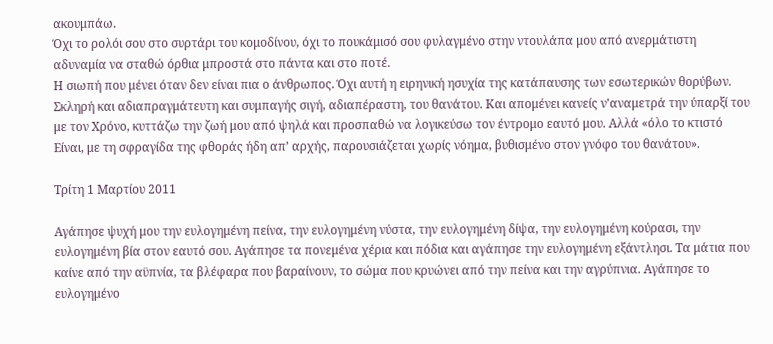ακουμπάω.
Όχι το ρολόι σου στο συρτάρι του κομοδίνου, όχι το πουκάμισό σου φυλαγμένο στην ντουλάπα μου από ανερμάτιστη αδυναμία να σταθώ όρθια μπροστά στο πάντα και στο ποτέ.
Η σιωπή που μένει όταν δεν είναι πια ο άνθρωπος. Όχι αυτή η ειρηνική ησυχία της κατάπαυσης των εσωτερικών θορύβων. Σκληρή και αδιαπραγμάτευτη και συμπαγής σιγή, αδιαπέραστη, του θανάτου. Και απομένει κανείς ν’αναμετρά την ύπαρξί του με τον Χρόνο, κυττάζω την ζωή μου από ψηλά και προσπαθώ να λογικεύσω τον έντρομο εαυτό μου. Αλλά «όλο το κτιστό Είναι, με τη σφραγίδα της φθοράς ήδη απ’ αρχής, παρουσιάζεται χωρίς νόημα, βυθισμένο στον γνόφο του θανάτου».

Τρίτη 1 Μαρτίου 2011

Αγάπησε ψυχή μου την ευλογημένη πείνα, την ευλογημένη νύστα, την ευλογημένη δίψα, την ευλογημένη κούρασι, την ευλογημένη βία στον εαυτό σου. Αγάπησε τα πονεμένα χέρια και πόδια και αγάπησε την ευλογημένη εξάντλησι. Τα μάτια που καίνε από την αϋπνία, τα βλέφαρα που βαραίνουν, το σώμα που κρυώνει από την πείνα και την αγρύπνια. Αγάπησε το ευλογημένο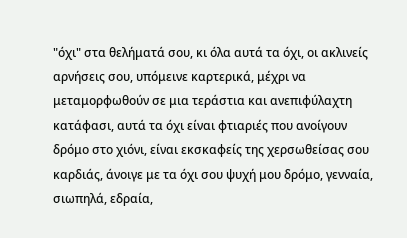"όχι" στα θελήματά σου, κι όλα αυτά τα όχι, οι ακλινείς αρνήσεις σου, υπόμεινε καρτερικά, μέχρι να μεταμορφωθούν σε μια τεράστια και ανεπιφύλαχτη κατάφασι, αυτά τα όχι είναι φτιαριές που ανοίγουν δρόμο στο χιόνι, είναι εκσκαφείς της χερσωθείσας σου καρδιάς, άνοιγε με τα όχι σου ψυχή μου δρόμο, γενναία, σιωπηλά, εδραία,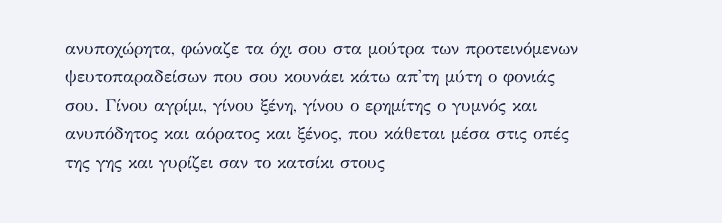ανυποχώρητα, φώναζε τα όχι σου στα μούτρα των προτεινόμενων ψευτοπαραδείσων που σου κουνάει κάτω απ'τη μύτη ο φονιάς σου. Γίνου αγρίμι, γίνου ξένη, γίνου ο ερημίτης ο γυμνός και ανυπόδητος και αόρατος και ξένος, που κάθεται μέσα στις οπές της γης και γυρίζει σαν το κατσίκι στους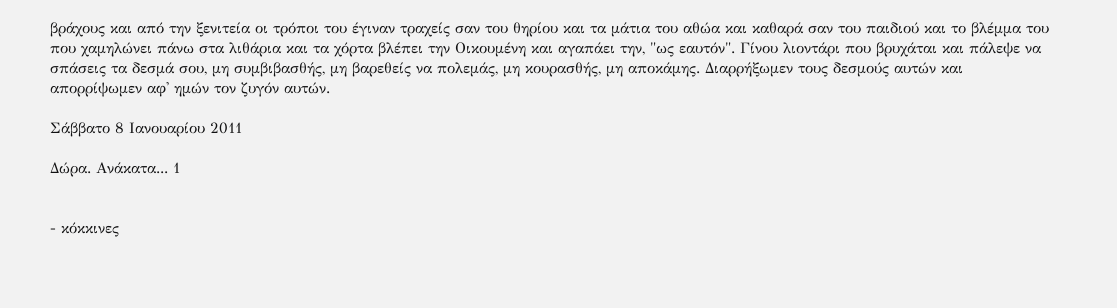βράχους και από την ξενιτεία οι τρόποι του έγιναν τραχείς σαν του θηρίου και τα μάτια του αθώα και καθαρά σαν του παιδιού και το βλέμμα του που χαμηλώνει πάνω στα λιθάρια και τα χόρτα βλέπει την Οικουμένη και αγαπάει την, "ως εαυτόν". Γίνου λιοντάρι που βρυχάται και πάλεψε να σπάσεις τα δεσμά σου, μη συμβιβασθής, μη βαρεθείς να πολεμάς, μη κουρασθής, μη αποκάμης. Διαρρήξωμεν τους δεσμούς αυτών και απορρίψωμεν αφ' ημών τον ζυγόν αυτών.

Σάββατο 8 Ιανουαρίου 2011

Δώρα. Ανάκατα... 1


- κόκκινες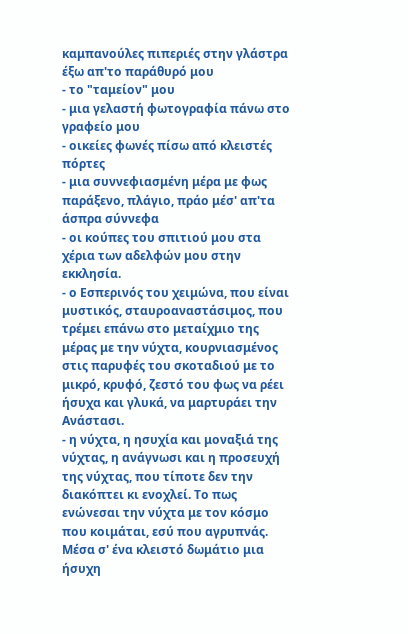καμπανούλες πιπεριές στην γλάστρα έξω απ'το παράθυρό μου
- το "ταμείον" μου
- μια γελαστή φωτογραφία πάνω στο γραφείο μου
- οικείες φωνές πίσω από κλειστές πόρτες
- μια συννεφιασμένη μέρα με φως παράξενο, πλάγιο, πράο μέσ' απ'τα άσπρα σύννεφα
- οι κούπες του σπιτιού μου στα χέρια των αδελφών μου στην εκκλησία.
- ο Εσπερινός του χειμώνα, που είναι μυστικός, σταυροαναστάσιμος, που τρέμει επάνω στο μεταίχμιο της μέρας με την νύχτα, κουρνιασμένος στις παρυφές του σκοταδιού με το μικρό, κρυφό, ζεστό του φως να ρέει ήσυχα και γλυκά, να μαρτυράει την Ανάστασι.
- η νύχτα, η ησυχία και μοναξιά της νύχτας, η ανάγνωσι και η προσευχή της νύχτας, που τίποτε δεν την διακόπτει κι ενοχλεί. Το πως ενώνεσαι την νύχτα με τον κόσμο που κοιμάται, εσύ που αγρυπνάς. Μέσα σ' ένα κλειστό δωμάτιο μια ήσυχη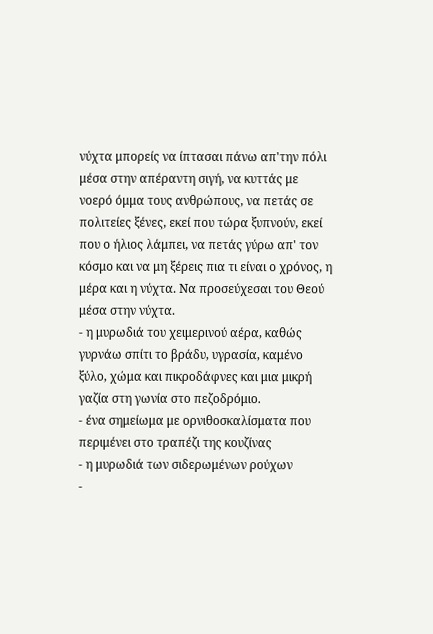νύχτα μπορείς να ίπτασαι πάνω απ'την πόλι μέσα στην απέραντη σιγή, να κυττάς με νοερό όμμα τους ανθρώπους, να πετάς σε πολιτείες ξένες, εκεί που τώρα ξυπνούν, εκεί που ο ήλιος λάμπει, να πετάς γύρω απ' τον κόσμο και να μη ξέρεις πια τι είναι ο χρόνος, η μέρα και η νύχτα. Να προσεύχεσαι του Θεού μέσα στην νύχτα.
- η μυρωδιά του χειμερινού αέρα, καθώς γυρνάω σπίτι το βράδυ, υγρασία, καμένο ξύλο, χώμα και πικροδάφνες και μια μικρή γαζία στη γωνία στο πεζοδρόμιο.
- ένα σημείωμα με ορνιθοσκαλίσματα που περιμένει στο τραπέζι της κουζίνας
- η μυρωδιά των σιδερωμένων ρούχων
-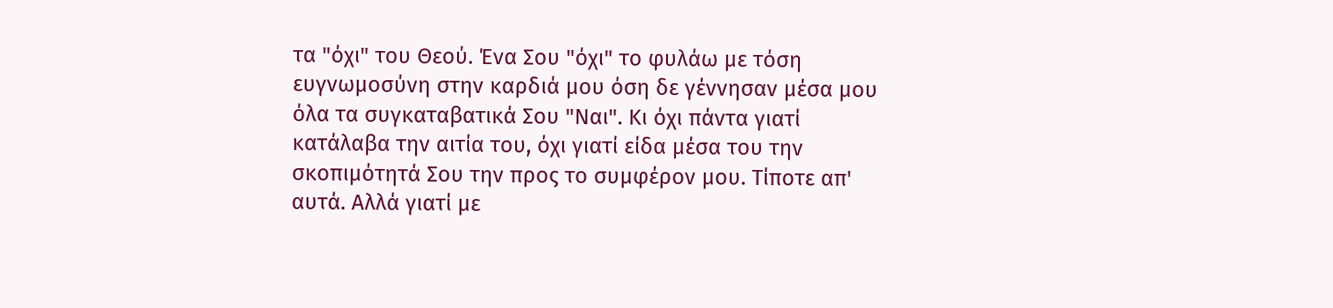τα "όχι" του Θεού. Ένα Σου "όχι" το φυλάω με τόση ευγνωμοσύνη στην καρδιά μου όση δε γέννησαν μέσα μου όλα τα συγκαταβατικά Σου "Ναι". Κι όχι πάντα γιατί κατάλαβα την αιτία του, όχι γιατί είδα μέσα του την σκοπιμότητά Σου την προς το συμφέρον μου. Τίποτε απ' αυτά. Αλλά γιατί με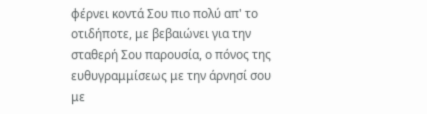φέρνει κοντά Σου πιο πολύ απ' το οτιδήποτε, με βεβαιώνει για την σταθερή Σου παρουσία, ο πόνος της ευθυγραμμίσεως με την άρνησί σου με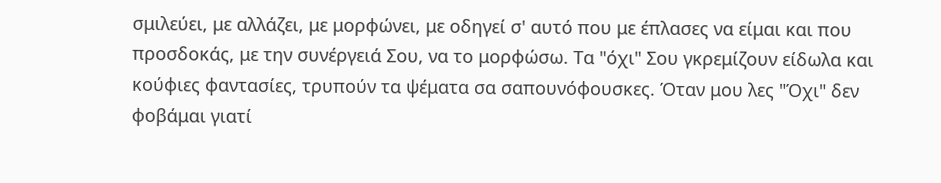σμιλεύει, με αλλάζει, με μορφώνει, με οδηγεί σ' αυτό που με έπλασες να είμαι και που προσδοκάς, με την συνέργειά Σου, να το μορφώσω. Τα "όχι" Σου γκρεμίζουν είδωλα και κούφιες φαντασίες, τρυπούν τα ψέματα σα σαπουνόφουσκες. Όταν μου λες "Όχι" δεν φοβάμαι γιατί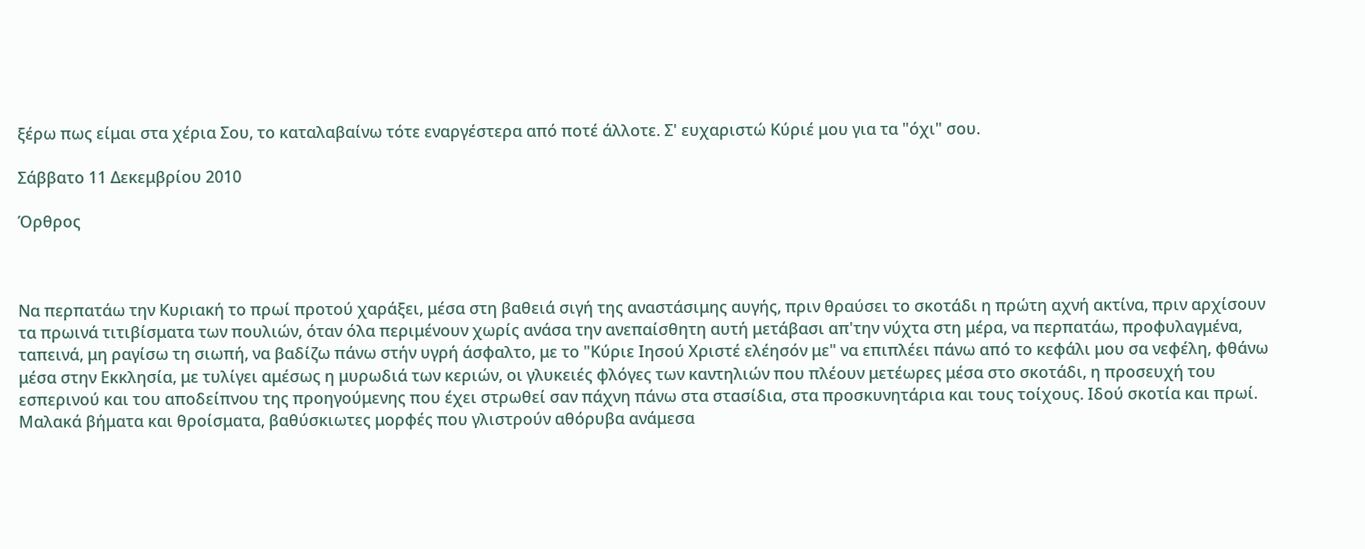ξέρω πως είμαι στα χέρια Σου, το καταλαβαίνω τότε εναργέστερα από ποτέ άλλοτε. Σ' ευχαριστώ Κύριέ μου για τα "όχι" σου.

Σάββατο 11 Δεκεμβρίου 2010

Όρθρος



Να περπατάω την Κυριακή το πρωί προτού χαράξει, μέσα στη βαθειά σιγή της αναστάσιμης αυγής, πριν θραύσει το σκοτάδι η πρώτη αχνή ακτίνα, πριν αρχίσουν τα πρωινά τιτιβίσματα των πουλιών, όταν όλα περιμένουν χωρίς ανάσα την ανεπαίσθητη αυτή μετάβασι απ'την νύχτα στη μέρα, να περπατάω, προφυλαγμένα, ταπεινά, μη ραγίσω τη σιωπή, να βαδίζω πάνω στήν υγρή άσφαλτο, με το "Κύριε Ιησού Χριστέ ελέησόν με" να επιπλέει πάνω από το κεφάλι μου σα νεφέλη, φθάνω μέσα στην Εκκλησία, με τυλίγει αμέσως η μυρωδιά των κεριών, οι γλυκειές φλόγες των καντηλιών που πλέουν μετέωρες μέσα στο σκοτάδι, η προσευχή του εσπερινού και του αποδείπνου της προηγούμενης που έχει στρωθεί σαν πάχνη πάνω στα στασίδια, στα προσκυνητάρια και τους τοίχους. Ιδού σκοτία και πρωί. Μαλακά βήματα και θροίσματα, βαθύσκιωτες μορφές που γλιστρούν αθόρυβα ανάμεσα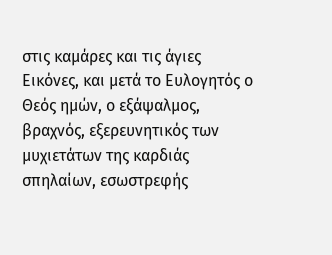στις καμάρες και τις άγιες Εικόνες, και μετά το Ευλογητός ο Θεός ημών, ο εξάψαλμος, βραχνός, εξερευνητικός των μυχιετάτων της καρδιάς σπηλαίων, εσωστρεφής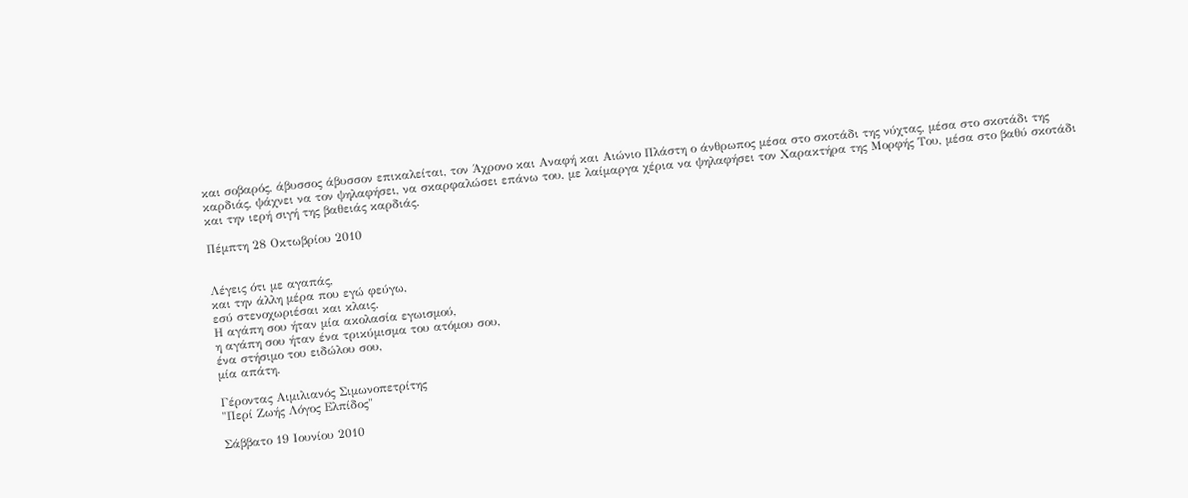και σοβαρός, άβυσσος άβυσσον επικαλείται, τον Άχρονο και Αναφή και Αιώνιο Πλάστη ο άνθρωπος μέσα στο σκοτάδι της νύχτας, μέσα στο σκοτάδι της καρδιάς, ψάχνει να τον ψηλαφήσει, να σκαρφαλώσει επάνω του, με λαίμαργα χέρια να ψηλαφήσει τον Χαρακτήρα της Μορφής Του, μέσα στο βαθύ σκοτάδι και την ιερή σιγή της βαθειάς καρδιάς.

Πέμπτη 28 Οκτωβρίου 2010


Λέγεις ότι με αγαπάς,
και την άλλη μέρα που εγώ φεύγω,
εσύ στενοχωριέσαι και κλαις.
Η αγάπη σου ήταν μία ακολασία εγωισμού,
η αγάπη σου ήταν ένα τρικύμισμα του ατόμου σου,
ένα στήσιμο του ειδώλου σου,
μία απάτη.

Γέροντας Αιμιλιανός Σιμωνοπετρίτης
"Περί Ζωής Λόγος Ελπίδος"

Σάββατο 19 Ιουνίου 2010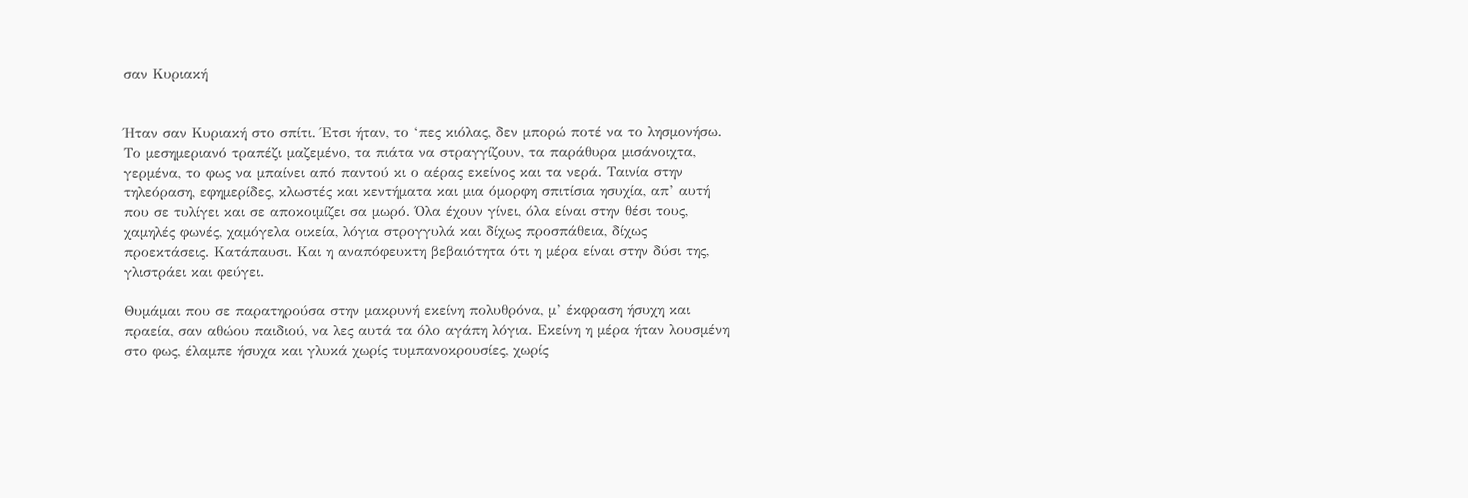σαν Κυριακή


Ήταν σαν Κυριακή στο σπίτι. Έτσι ήταν, το ‘πες κιόλας, δεν μπορώ ποτέ να το λησμονήσω. Το μεσημεριανό τραπέζι μαζεμένο, τα πιάτα να στραγγίζουν, τα παράθυρα μισάνοιχτα, γερμένα, το φως να μπαίνει από παντού κι ο αέρας εκείνος και τα νερά. Ταινία στην τηλεόραση, εφημερίδες, κλωστές και κεντήματα και μια όμορφη σπιτίσια ησυχία, απ’ αυτή που σε τυλίγει και σε αποκοιμίζει σα μωρό. Όλα έχουν γίνει, όλα είναι στην θέσι τους, χαμηλές φωνές, χαμόγελα οικεία, λόγια στρογγυλά και δίχως προσπάθεια, δίχως προεκτάσεις. Κατάπαυσι. Και η αναπόφευκτη βεβαιότητα ότι η μέρα είναι στην δύσι της, γλιστράει και φεύγει.

Θυμάμαι που σε παρατηρούσα στην μακρυνή εκείνη πολυθρόνα, μ’ έκφραση ήσυχη και πραεία, σαν αθώου παιδιού, να λες αυτά τα όλο αγάπη λόγια. Εκείνη η μέρα ήταν λουσμένη στο φως, έλαμπε ήσυχα και γλυκά χωρίς τυμπανοκρουσίες, χωρίς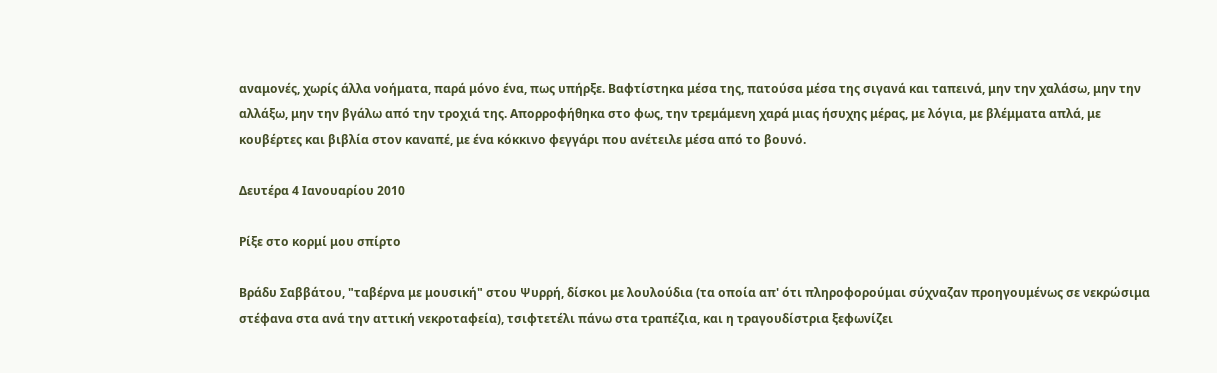αναμονές, χωρίς άλλα νοήματα, παρά μόνο ένα, πως υπήρξε. Βαφτίστηκα μέσα της, πατούσα μέσα της σιγανά και ταπεινά, μην την χαλάσω, μην την αλλάξω, μην την βγάλω από την τροχιά της. Απορροφήθηκα στο φως, την τρεμάμενη χαρά μιας ήσυχης μέρας, με λόγια, με βλέμματα απλά, με κουβέρτες και βιβλία στον καναπέ, με ένα κόκκινο φεγγάρι που ανέτειλε μέσα από το βουνό.

Δευτέρα 4 Ιανουαρίου 2010

Ρίξε στο κορμί μου σπίρτο

Βράδυ Σαββάτου, "ταβέρνα με μουσική" στου Ψυρρή, δίσκοι με λουλούδια (τα οποία απ' ότι πληροφορούμαι σύχναζαν προηγουμένως σε νεκρώσιμα στέφανα στα ανά την αττική νεκροταφεία), τσιφτετέλι πάνω στα τραπέζια, και η τραγουδίστρια ξεφωνίζει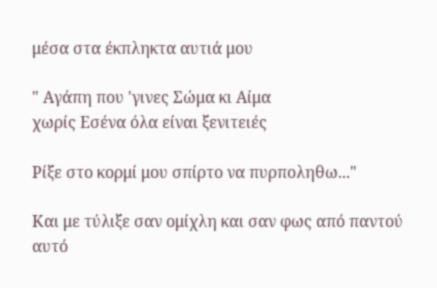μέσα στα έκπληκτα αυτιά μου

" Αγάπη που 'γινες Σώμα κι Αίμα
χωρίς Εσένα όλα είναι ξενιτειές

Ρίξε στο κορμί μου σπίρτο να πυρποληθω..."

Και με τύλιξε σαν ομίχλη και σαν φως από παντού αυτό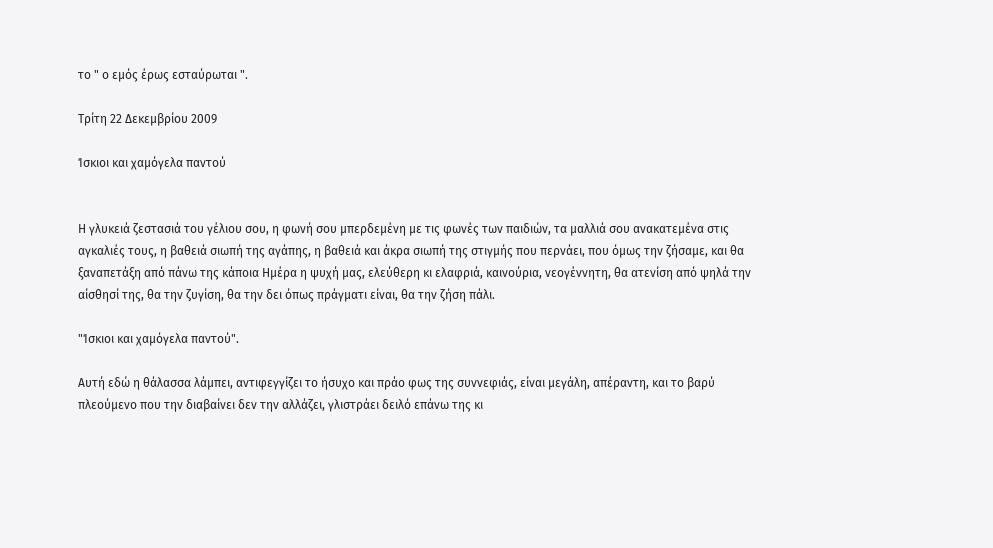το " ο εμός έρως εσταύρωται ".

Τρίτη 22 Δεκεμβρίου 2009

Ίσκιοι και χαμόγελα παντού


Η γλυκειά ζεστασιά του γέλιου σου, η φωνή σου μπερδεμένη με τις φωνές των παιδιών, τα μαλλιά σου ανακατεμένα στις αγκαλιές τους, η βαθειά σιωπή της αγάπης, η βαθειά και άκρα σιωπή της στιγμής που περνάει, που όμως την ζήσαμε, και θα ξαναπετάξη από πάνω της κάποια Ημέρα η ψυχή μας, ελεύθερη κι ελαφριά, καινούρια, νεογέννητη, θα ατενίση από ψηλά την αίσθησί της, θα την ζυγίση, θα την δει όπως πράγματι είναι, θα την ζήση πάλι.

"Ίσκιοι και χαμόγελα παντού".

Αυτή εδώ η θάλασσα λάμπει, αντιφεγγίζει το ήσυχο και πράο φως της συννεφιάς, είναι μεγάλη, απέραντη, και το βαρύ πλεούμενο που την διαβαίνει δεν την αλλάζει, γλιστράει δειλό επάνω της κι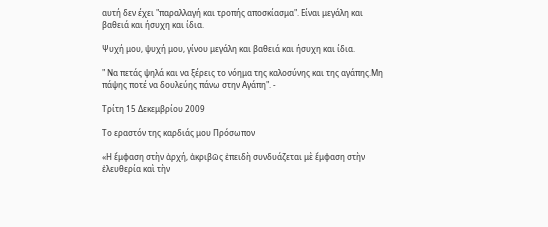αυτή δεν έχει "παραλλαγή και τροπής αποσκίασμα". Είναι μεγάλη και βαθειά και ήσυχη και ίδια.

Ψυχή μου, ψυχή μου, γίνου μεγάλη και βαθειά και ήσυχη και ίδια.

" Να πετάς ψηλά και να ξέρεις το νόημα της καλοσύνης και της αγάπης.Μη πάψης ποτέ να δουλεύης πάνω στην Αγάπη". -

Τρίτη 15 Δεκεμβρίου 2009

Το εραστόν της καρδιάς μου Πρόσωπον

«Η ἔμφαση στὴν ἀρχή, ἀκριβῶς ἐπειδὴ συνδυάζεται μὲ ἔμφαση στὴν ἐλευθερία καὶ τὴν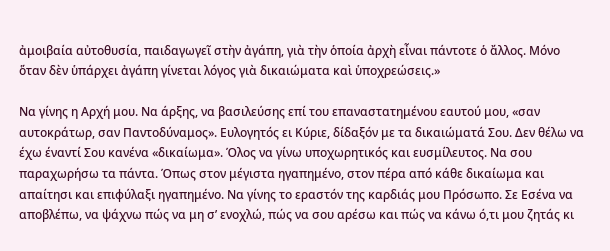ἀμοιβαία αὐτοθυσία, παιδαγωγεῖ στὴν ἀγάπη, γιὰ τὴν ὁποία ἀρχὴ εἶναι πάντοτε ὁ ἄλλος. Μόνο ὅταν δὲν ὑπάρχει ἀγάπη γίνεται λόγος γιὰ δικαιώματα καὶ ὑποχρεώσεις.»

Να γίνης η Αρχή μου. Να άρξης, να βασιλεύσης επί του επαναστατημένου εαυτού μου, «σαν αυτοκράτωρ, σαν Παντοδύναμος». Ευλογητός ει Κύριε, δίδαξόν με τα δικαιώματά Σου. Δεν θέλω να έχω έναντί Σου κανένα «δικαίωμα». Όλος να γίνω υποχωρητικός και ευσμίλευτος. Να σου παραχωρήσω τα πάντα. Όπως στον μέγιστα ηγαπημένο, στον πέρα από κάθε δικαίωμα και απαίτησι και επιφύλαξι ηγαπημένο. Να γίνης το εραστόν της καρδιάς μου Πρόσωπο. Σε Εσένα να αποβλέπω, να ψάχνω πώς να μη σ’ ενοχλώ, πώς να σου αρέσω και πώς να κάνω ό,τι μου ζητάς κι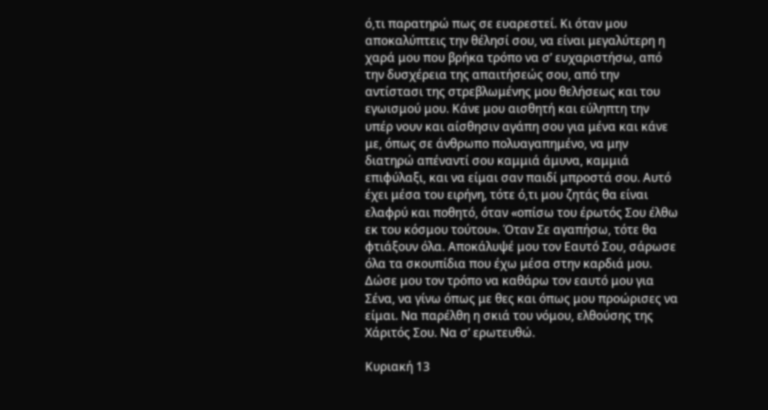ό,τι παρατηρώ πως σε ευαρεστεί. Κι όταν μου αποκαλύπτεις την θέλησί σου, να είναι μεγαλύτερη η χαρά μου που βρήκα τρόπο να σ’ ευχαριστήσω, από την δυσχέρεια της απαιτήσεώς σου, από την αντίστασι της στρεβλωμένης μου θελήσεως και του εγωισμού μου. Κάνε μου αισθητή και εύληπτη την υπέρ νουν και αίσθησιν αγάπη σου για μένα και κάνε με, όπως σε άνθρωπο πολυαγαπημένο, να μην διατηρώ απέναντί σου καμμιά άμυνα, καμμιά επιφύλαξι, και να είμαι σαν παιδί μπροστά σου. Αυτό έχει μέσα του ειρήνη, τότε ό,τι μου ζητάς θα είναι ελαφρύ και ποθητό, όταν «οπίσω του έρωτός Σου έλθω εκ του κόσμου τούτου». Όταν Σε αγαπήσω, τότε θα φτιάξουν όλα. Αποκάλυψέ μου τον Εαυτό Σου, σάρωσε όλα τα σκουπίδια που έχω μέσα στην καρδιά μου. Δώσε μου τον τρόπο να καθάρω τον εαυτό μου για Σένα, να γίνω όπως με θες και όπως μου προώρισες να είμαι. Να παρέλθη η σκιά του νόμου, ελθούσης της Χάριτός Σου. Να σ’ ερωτευθώ.

Κυριακή 13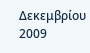Δεκεμβρίου 2009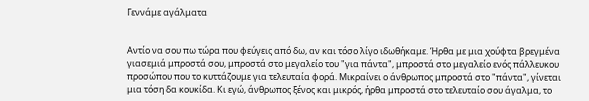Γεννάμε αγάλματα


Αντίο να σου πω τώρα που φεύγεις από δω, αν και τόσο λίγο ιδωθήκαμε. Ήρθα με μια χούφτα βρεγμένα γιασεμιά μπροστά σου, μπροστά στο μεγαλείο του "για πάντα", μπροστά στο μεγαλείο ενός πάλλευκου προσώπου που το κυττάζουμε για τελευταία φορά. Μικραίνει ο άνθρωπος μπροστά στο "πάντα", γίνεται μια τόση δα κουκίδα. Κι εγώ, άνθρωπος ξένος και μικρός, ήρθα μπροστά στο τελευταίο σου άγαλμα, το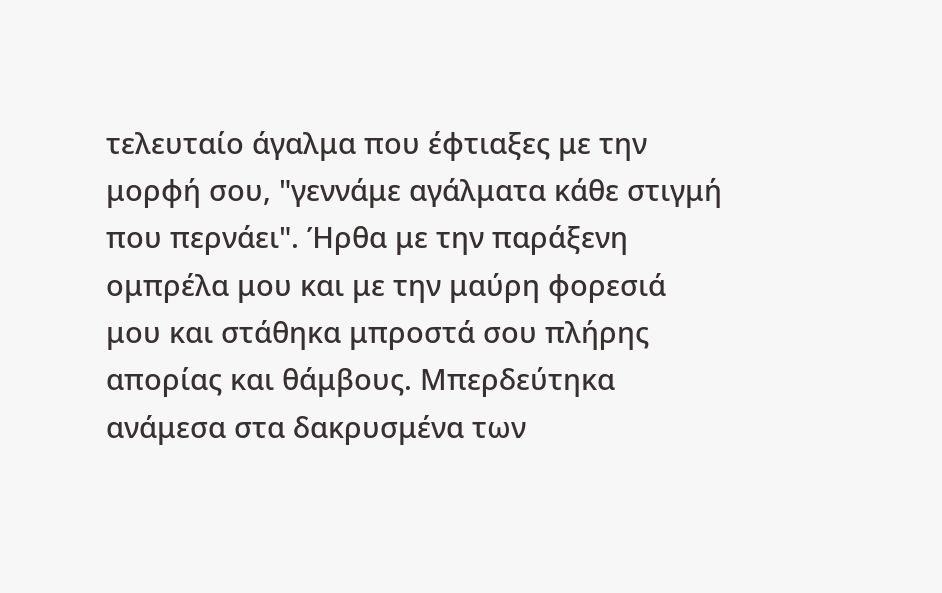τελευταίο άγαλμα που έφτιαξες με την μορφή σου, "γεννάμε αγάλματα κάθε στιγμή που περνάει". Ήρθα με την παράξενη ομπρέλα μου και με την μαύρη φορεσιά μου και στάθηκα μπροστά σου πλήρης απορίας και θάμβους. Μπερδεύτηκα ανάμεσα στα δακρυσμένα των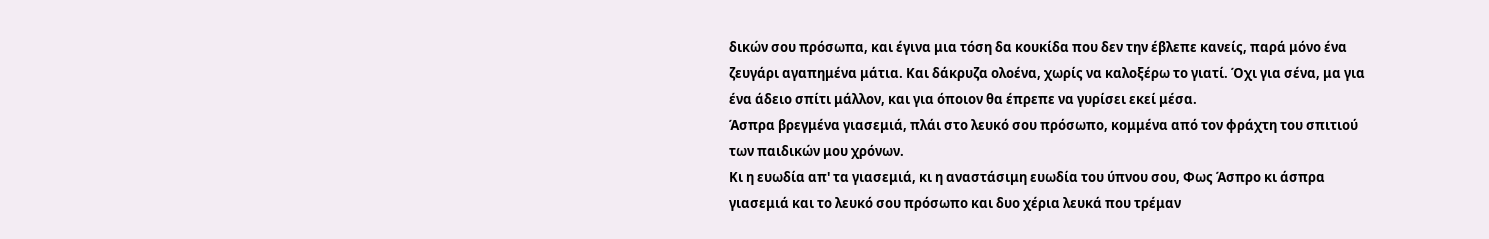δικών σου πρόσωπα, και έγινα μια τόση δα κουκίδα που δεν την έβλεπε κανείς, παρά μόνο ένα ζευγάρι αγαπημένα μάτια. Και δάκρυζα ολοένα, χωρίς να καλοξέρω το γιατί. Όχι για σένα, μα για ένα άδειο σπίτι μάλλον, και για όποιον θα έπρεπε να γυρίσει εκεί μέσα.
Άσπρα βρεγμένα γιασεμιά, πλάι στο λευκό σου πρόσωπο, κομμένα από τον φράχτη του σπιτιού των παιδικών μου χρόνων.
Κι η ευωδία απ' τα γιασεμιά, κι η αναστάσιμη ευωδία του ύπνου σου, Φως Άσπρο κι άσπρα γιασεμιά και το λευκό σου πρόσωπο και δυο χέρια λευκά που τρέμαν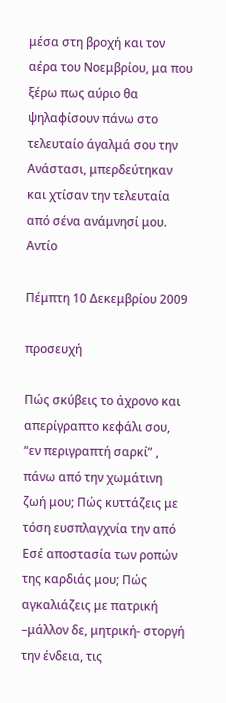μέσα στη βροχή και τον αέρα του Νοεμβρίου, μα που ξέρω πως αύριο θα ψηλαφίσουν πάνω στο τελευταίο άγαλμά σου την Ανάστασι, μπερδεύτηκαν και χτίσαν την τελευταία από σένα ανάμνησί μου. Αντίο

Πέμπτη 10 Δεκεμβρίου 2009

προσευχή

Πώς σκύβεις το άχρονο και απερίγραπτο κεφάλι σου, “εν περιγραπτή σαρκί” , πάνω από την χωμάτινη ζωή μου; Πώς κυττάζεις με τόση ευσπλαγχνία την από Εσέ αποστασία των ροπών της καρδιάς μου; Πώς αγκαλιάζεις με πατρική –μάλλον δε, μητρική- στοργή την ένδεια, τις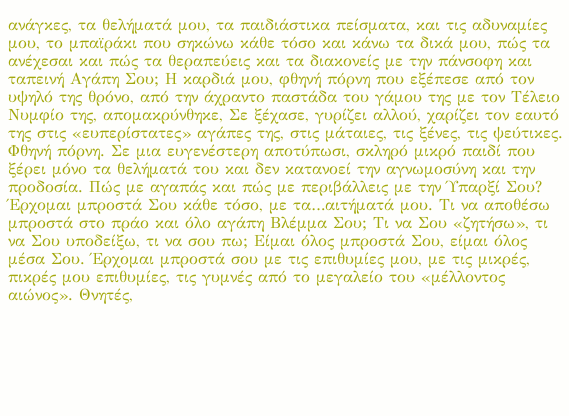ανάγκες, τα θελήματά μου, τα παιδιάστικα πείσματα, και τις αδυναμίες μου, το μπαϊράκι που σηκώνω κάθε τόσο και κάνω τα δικά μου, πώς τα ανέχεσαι και πώς τα θεραπεύεις και τα διακονείς με την πάνσοφη και ταπεινή Αγάπη Σου; Η καρδιά μου, φθηνή πόρνη που εξέπεσε από τον υψηλό της θρόνο, από την άχραντο παστάδα του γάμου της με τον Τέλειο Νυμφίο της, απομακρύνθηκε, Σε ξέχασε, γυρίζει αλλού, χαρίζει τον εαυτό της στις «ευπερίστατες» αγάπες της, στις μάταιες, τις ξένες, τις ψεύτικες. Φθηνή πόρνη. Σε μια ευγενέστερη αποτύπωσι, σκληρό μικρό παιδί που ξέρει μόνο τα θελήματά του και δεν κατανοεί την αγνωμοσύνη και την προδοσία. Πώς με αγαπάς και πώς με περιβάλλεις με την Ύπαρξί Σου? Έρχομαι μπροστά Σου κάθε τόσο, με τα…αιτήματά μου. Τι να αποθέσω μπροστά στο πράο και όλο αγάπη Βλέμμα Σου; Τι να Σου «ζητήσω», τι να Σου υποδείξω, τι να σου πω; Είμαι όλος μπροστά Σου, είμαι όλος μέσα Σου. Έρχομαι μπροστά σου με τις επιθυμίες μου, με τις μικρές, πικρές μου επιθυμίες, τις γυμνές από το μεγαλείο του «μέλλοντος αιώνος». Θνητές,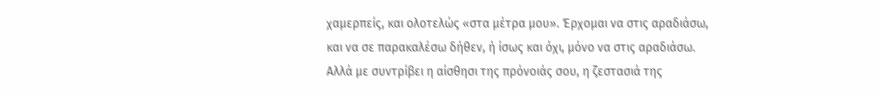χαμερπείς, και ολοτελώς «στα μέτρα μου». Έρχομαι να στις αραδιάσω, και να σε παρακαλέσω δήθεν, ή ίσως και όχι, μόνο να στις αραδιάσω. Αλλά με συντρίβει η αίσθησι της πρόνοιάς σου, η ζεστασιά της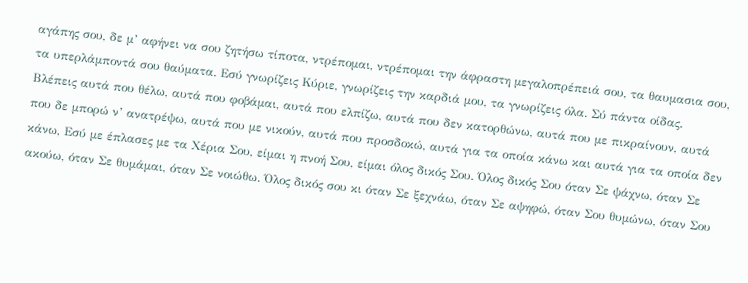αγάπης σου, δε μ’ αφήνει να σου ζητήσω τίποτα, ντρέπομαι, ντρέπομαι την άφραστη μεγαλοπρέπειά σου, τα θαυμασια σου, τα υπερλάμποντά σου θαύματα. Εσύ γνωρίζεις Κύριε, γνωρίζεις την καρδιά μου, τα γνωρίζεις όλα. Σύ πάντα οίδας. Βλέπεις αυτά που θέλω, αυτά που φοβάμαι, αυτά που ελπίζω, αυτά που δεν κατορθώνω, αυτά που με πικραίνουν, αυτά που δε μπορώ ν’ ανατρέψω, αυτά που με νικούν, αυτά που προσδοκώ, αυτά για τα οποία κάνω και αυτά για τα οποία δεν κάνω, Εσύ με έπλασες με τα Χέρια Σου, είμαι η πνοή Σου, είμαι όλος δικός Σου. Όλος δικός Σου όταν Σε ψάχνω, όταν Σε ακούω, όταν Σε θυμάμαι, όταν Σε νοιώθω. Όλος δικός σου κι όταν Σε ξεχνάω, όταν Σε αψηφώ, όταν Σου θυμώνω, όταν Σου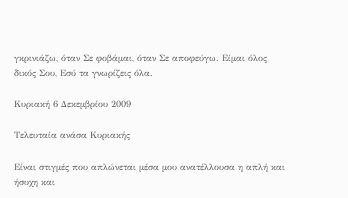γκρινιάζω, όταν Σε φοβάμαι, όταν Σε αποφεύγω. Είμαι όλος δικός Σου, Εσύ τα γνωρίζεις όλα.

Κυριακή 6 Δεκεμβρίου 2009

Τελευταία ανάσα Κυριακής

Είναι στιγμές που απλώνεται μέσα μου ανατέλλουσα η απλή και ήσυχη και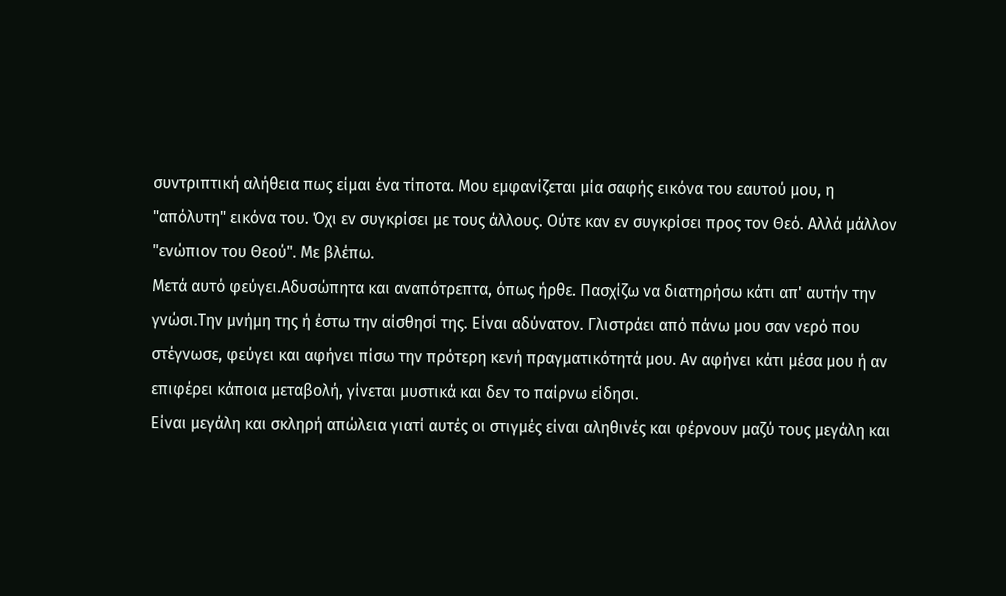συντριπτική αλήθεια πως είμαι ένα τίποτα. Μου εμφανίζεται μία σαφής εικόνα του εαυτού μου, η "απόλυτη" εικόνα του. Όχι εν συγκρίσει με τους άλλους. Ούτε καν εν συγκρίσει προς τον Θεό. Αλλά μάλλον "ενώπιον του Θεού". Με βλέπω.
Μετά αυτό φεύγει.Αδυσώπητα και αναπότρεπτα, όπως ήρθε. Πασχίζω να διατηρήσω κάτι απ' αυτήν την γνώσι.Την μνήμη της ή έστω την αίσθησί της. Είναι αδύνατον. Γλιστράει από πάνω μου σαν νερό που στέγνωσε, φεύγει και αφήνει πίσω την πρότερη κενή πραγματικότητά μου. Αν αφήνει κάτι μέσα μου ή αν επιφέρει κάποια μεταβολή, γίνεται μυστικά και δεν το παίρνω είδησι.
Είναι μεγάλη και σκληρή απώλεια γιατί αυτές οι στιγμές είναι αληθινές και φέρνουν μαζύ τους μεγάλη και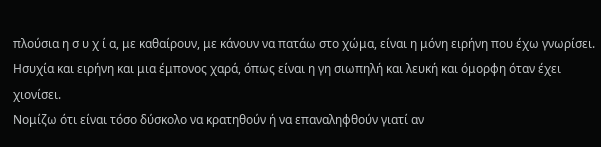πλούσια η σ υ χ ί α, με καθαίρουν, με κάνουν να πατάω στο χώμα, είναι η μόνη ειρήνη που έχω γνωρίσει. Ησυχία και ειρήνη και μια έμπονος χαρά, όπως είναι η γη σιωπηλή και λευκή και όμορφη όταν έχει χιονίσει.
Νομίζω ότι είναι τόσο δύσκολο να κρατηθούν ή να επαναληφθούν γιατί αν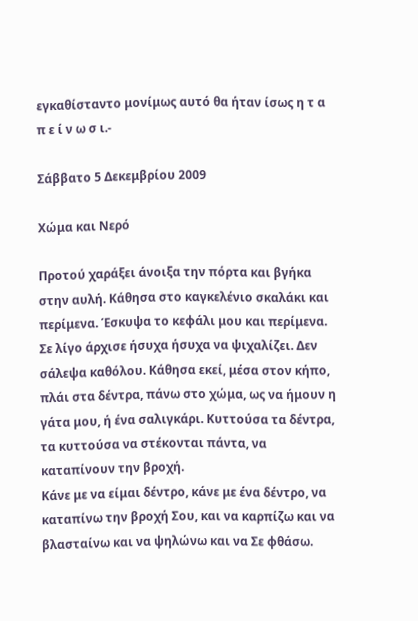εγκαθίσταντο μονίμως αυτό θα ήταν ίσως η τ α π ε ί ν ω σ ι.-

Σάββατο 5 Δεκεμβρίου 2009

Χώμα και Νερό

Προτού χαράξει άνοιξα την πόρτα και βγήκα στην αυλή. Κάθησα στο καγκελένιο σκαλάκι και περίμενα. Έσκυψα το κεφάλι μου και περίμενα. Σε λίγο άρχισε ήσυχα ήσυχα να ψιχαλίζει. Δεν σάλεψα καθόλου. Κάθησα εκεί, μέσα στον κήπο, πλάι στα δέντρα, πάνω στο χώμα, ως να ήμουν η γάτα μου, ή ένα σαλιγκάρι. Κυττούσα τα δέντρα, τα κυττούσα να στέκονται πάντα, να καταπίνουν την βροχή.
Κάνε με να είμαι δέντρο, κάνε με ένα δέντρο, να καταπίνω την βροχή Σου, και να καρπίζω και να βλασταίνω και να ψηλώνω και να Σε φθάσω.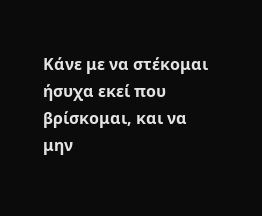Κάνε με να στέκομαι ήσυχα εκεί που βρίσκομαι, και να μην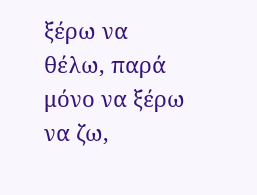ξέρω να θέλω, παρά μόνο να ξέρω να ζω,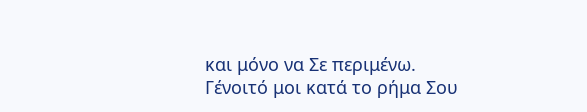και μόνο να Σε περιμένω.
Γένοιτό μοι κατά το ρήμα Σου